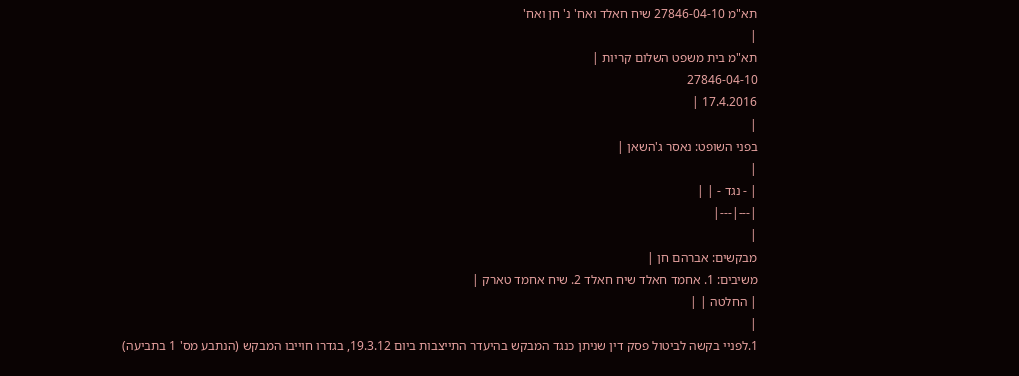תא"מ 27846-04-10 שיח חאלד ואח' נ' חן ואח'
|
תא"מ בית משפט השלום קריות |
27846-04-10
17.4.2016 |
|
בפני השופט: נאסר ג'השאן |
|
| - נגד - | |
|---|---|
|
מבקשים: אברהם חן |
משיבים: 1. אחמד חאלד שיח חאלד 2. שיח אחמד טארק |
| החלטה | |
|
1.לפניי בקשה לביטול פסק דין שניתן כנגד המבקש בהיעדר התייצבות ביום 19.3.12, בגדרו חוייבו המבקש (הנתבע מס' 1 בתביעה)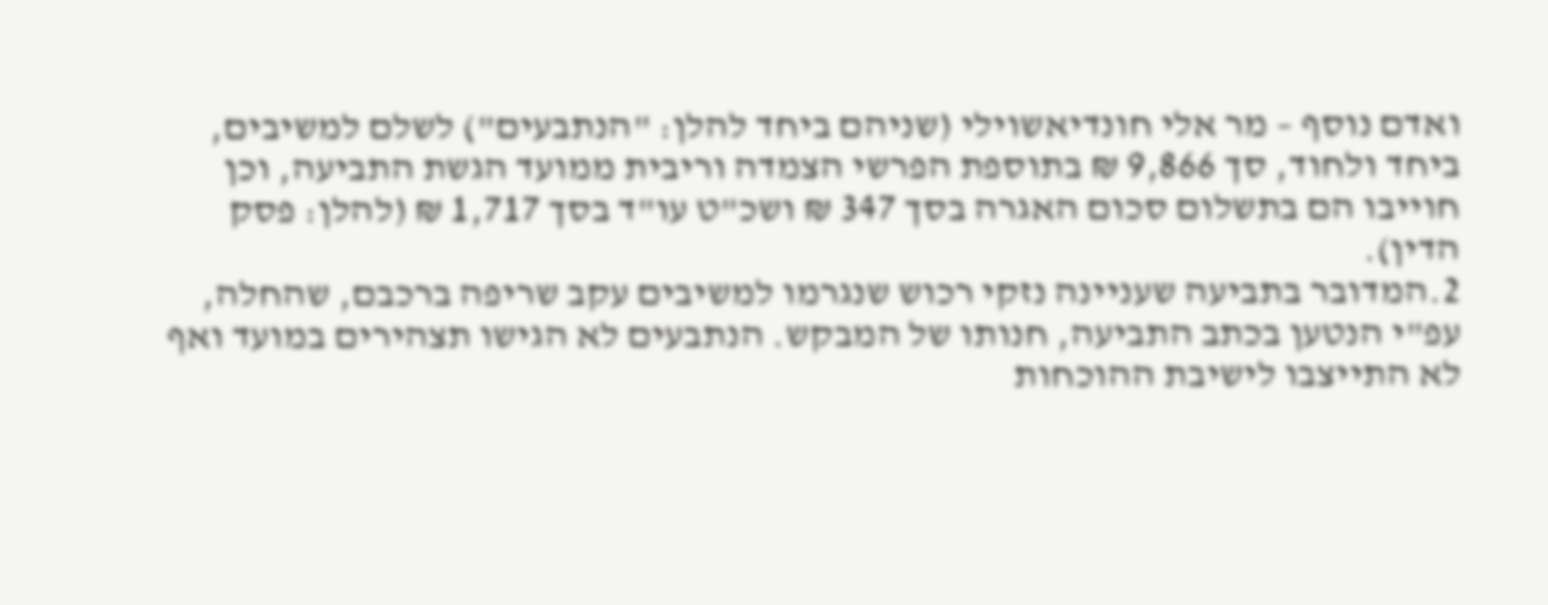ואדם נוסף – מר אלי חונדיאשוילי (שניהם ביחד להלן: "הנתבעים") לשלם למשיבים, ביחד ולחוד, סך 9,866 ₪ בתוספת הפרשי הצמדה וריבית ממועד הגשת התביעה, וכן חוייבו הם בתשלום סכום האגרה בסך 347 ₪ ושכ"ט עו"ד בסך 1,717 ₪ (להלן: פסק הדין).
2.המדובר בתביעה שעניינה נזקי רכוש שנגרמו למשיבים עקב שריפה ברכבם, שהחלה, עפ"י הנטען בכתב התביעה, חנותו של המבקש. הנתבעים לא הגישו תצהירים במועד ואף לא התייצבו לישיבת ההוכחות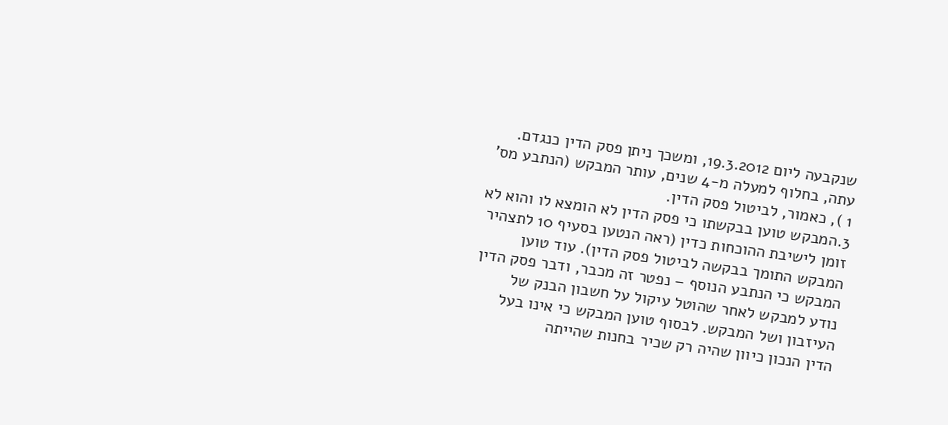שנקבעה ליום 19.3.2012, ומשכך ניתן פסק הדין כנגדם. עתה, בחלוף למעלה מ-4 שנים, עותר המבקש (הנתבע מס' 1 ), כאמור, לביטול פסק הדין.
3.המבקש טוען בבקשתו כי פסק הדין לא הומצא לו והוא לא זומן לישיבת ההוכחות כדין (ראה הנטען בסעיף 10 לתצהיר המבקש התומך בבקשה לביטול פסק הדין). עוד טוען המבקש כי הנתבע הנוסף – נפטר זה מכבר, ודבר פסק הדין נודע למבקש לאחר שהוטל עיקול על חשבון הבנק של העיזבון ושל המבקש. לבסוף טוען המבקש כי אינו בעל הדין הנכון כיוון שהיה רק שכיר בחנות שהייתה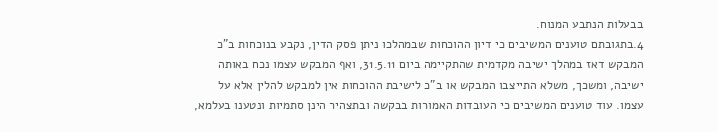בבעלות הנתבע המנוח.
4.בתגובתם טוענים המשיבים כי דיון ההוכחות שבמהלכו ניתן פסק הדין, נקבע בנוכחות ב"כ המבקש דאז במהלך ישיבה מקדמית שהתקיימה ביום 31.5.11, ואף המבקש עצמו נכח באותה ישיבה, ומשכך, משלא התייצבו המבקש או ב"כ לישיבת ההוכחות אין למבקש להלין אלא על עצמו. עוד טוענים המשיבים כי העובדות האמורות בבקשה ובתצהיר הינן סתמיות ונטענו בעלמא,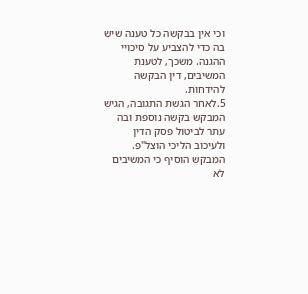וכי אין בבקשה כל טענה שיש בה כדי להצביע על סיכויי ההגנה. משכך, לטענת המשיבים, דין הבקשה להידחות.
5.לאחר הגשת התגובה, הגיש המבקש בקשה נוספת ובה עתר לביטול פסק הדין ולעיכוב הליכי הוצל"פ. המבקש הוסיף כי המשיבים לא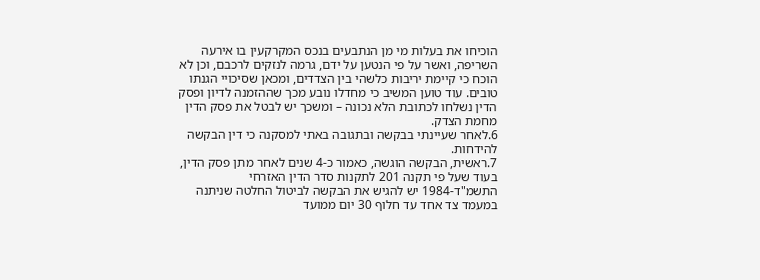הוכיחו את בעלות מי מן הנתבעים בנכס המקרקעין בו אירעה השריפה, ואשר על פי הנטען על ידם, גרמה לנזקים לרכבם, וכן לא הוכח כי קיימת יריבות כלשהי בין הצדדים, ומכאן שסיכויי הגנתו טובים. עוד טוען המשיב כי מחדלו נובע מכך שההזמנה לדיון ופסק הדין נשלחו לכתובת הלא נכונה – ומשכך יש לבטל את פסק הדין מחמת הצדק.
6.לאחר שעיינתי בבקשה ובתגובה באתי למסקנה כי דין הבקשה להידחות.
7.ראשית, הבקשה הוגשה, כאמור כ-4 שנים לאחר מתן פסק הדין, בעוד שעל פי תקנה 201 לתקנות סדר הדין האזרחי התשמ"ד-1984 יש להגיש את הבקשה לביטול החלטה שניתנה במעמד צד אחד עד חלוף 30 יום ממועד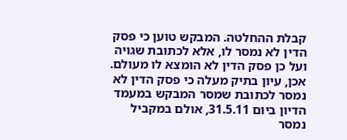קבלת ההחלטה. המבקש טוען כי פסק הדין לא נמסר לו, אלא לכתובת שגויה ועל כן פסק הדין לא הומצא לו מעולם. אכן, עיון בתיק מעלה כי פסק הדין לא נמסר לכתובת שמסר המבקש במעמד הדיון ביום 31.5.11, אולם במקביל נמסר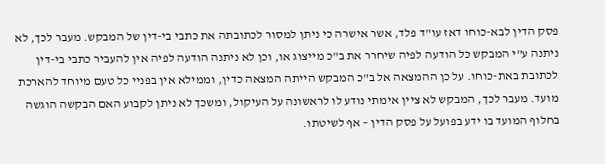פסק הדין לבא-כוחו דאז עו"ד פלד, אשר אישרה כי ניתן למסור לכתובתה את כתבי בי-דין של המבקש. מעבר לכך, לא ניתנה ע"י המבקש כל הודעה לפיה שיחרר את ב"כ מייצוג או, וכן לא ניתנה הודעה לפיה אין להעביר כתבי בי-דין לכתובת באת-כוחו. על כן ההמצאה אל ב"כ המבקש הייתה המצאה כדין, וממילא אין בפניי כל טעם מיוחד להארכת מועד. מעבר לכך, המבקש לא ציין אימתי נודע לו לראשונה על העיקול, ומשכך לא ניתן לקבוע האם הבקשה הוגשה בחלוף המועד בו ידע בפועל על פסק הדין – אף לשיטתו.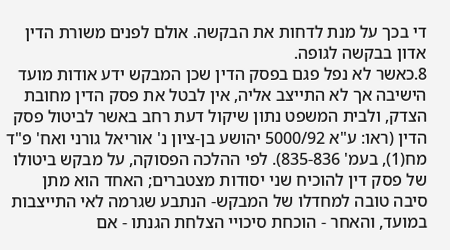די בכך על מנת לדחות את הבקשה. אולם לפנים משורת הדין אדון בבקשה לגופה.
8.כאשר לא נפל פגם בפסק הדין שכן המבקש ידע אודות מועד הישיבה אך לא התייצב אליה, אין לבטל את פסק הדין מחובת הצדק, ולבית המשפט נתון שיקול דעת רחב באשר לביטול פסק הדין (ראו: ע"א 5000/92 יהושע בן-ציון נ' אוריאל גורני ואח' פ"ד מח(1), בעמ' 835-836). לפי ההלכה הפסוקה, על מבקש ביטולו של פסק דין להוכיח שני יסודות מצטברים; האחד הוא מתן סיבה טובה למחדלו של המבקש- הנתבע שגרמה לאי התייצבות במועד, והאחר - הוכחת סיכויי הצלחת הגנתו - אם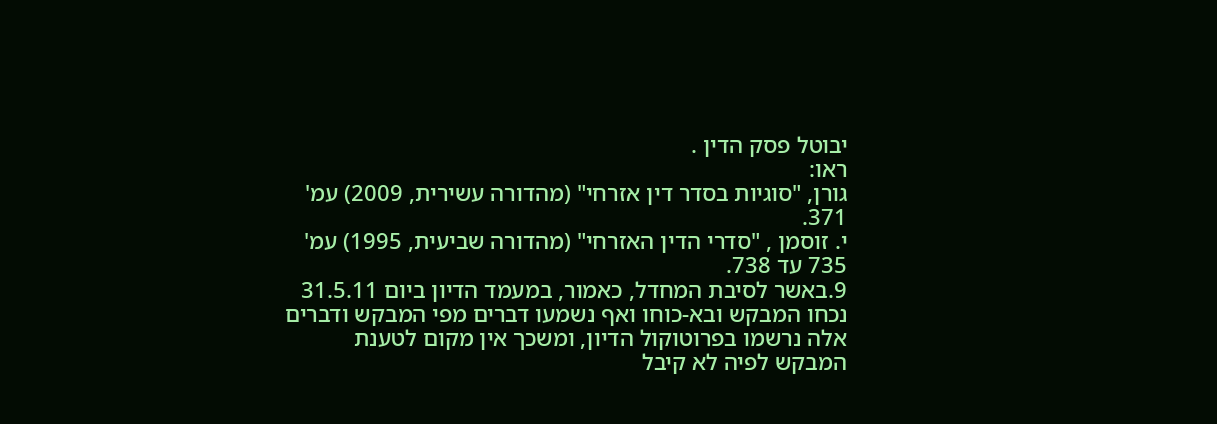יבוטל פסק הדין .
ראו:
גורן, "סוגיות בסדר דין אזרחי" (מהדורה עשירית, 2009) עמ' 371.
י. זוסמן , "סדרי הדין האזרחי" (מהדורה שביעית, 1995) עמ' 735 עד 738.
9.באשר לסיבת המחדל, כאמור, במעמד הדיון ביום 31.5.11 נכחו המבקש ובא-כוחו ואף נשמעו דברים מפי המבקש ודברים אלה נרשמו בפרוטוקול הדיון, ומשכך אין מקום לטענת המבקש לפיה לא קיבל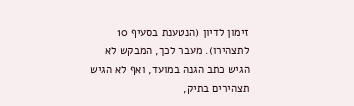זימון לדיון (הנטענת בסעיף 10 לתצהירו). מעבר לכך, המבקש לא הגיש כתב הגנה במועד, ואף לא הגיש תצהירים בתיק,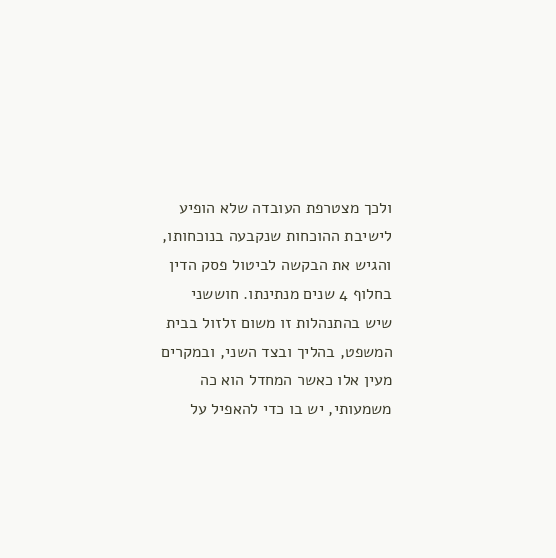ולכך מצטרפת העובדה שלא הופיע לישיבת ההוכחות שנקבעה בנוכחותו, והגיש את הבקשה לביטול פסק הדין בחלוף 4 שנים מנתינתו. חוששני שיש בהתנהלות זו משום זלזול בבית המשפט, בהליך ובצד השני, ובמקרים מעין אלו כאשר המחדל הוא כה משמעותי, יש בו כדי להאפיל על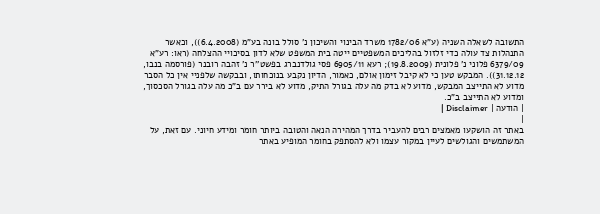התשובה לשאלה השניה (ע"א 1782/06 משרד הבינוי והשיכון נ' סולל בונה בע"מ (6.4.2008)), וכאשר התנהלות צד עולה כדי זלזול בהליכים המשפטיים ייטה בית המשפט שלא לדון בסיכויי ההצלחה (ראו: רע"א 6379/09 פלוני נ' פלונית (19.8.2009); רעא 6905/11 פסי גולדנברג בפשט''ר נ' זהבה רובנר (פורסמה בנבו, 31.12.12)). המבקש טען כי לא קיבל זימון אולם, כאמור, הדיון נקבע בנוכחותו, ובבקשה שלפניי אין כל הסבר מדוע לא התייצב המבקש, מדוע לא בדק מה עלה בגורל התיק, מדוע לא בירר עם ב"כ מה עלה בגורל הסכסוך, ומדוע לא התייצב ב"כ.
| הודעה | Disclaimer |
|
באתר זה הושקעו מאמצים רבים להעביר בדרך המהירה הנאה והטובה ביותר חומר ומידע חיוני. עם זאת, על המשתמשים והגולשים לעיין במקור עצמו ולא להסתפק בחומר המופיע באתר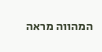המהווה מראה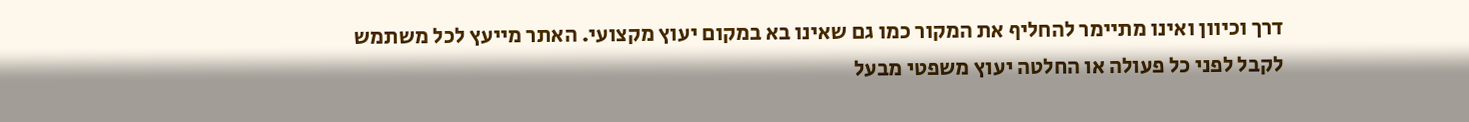דרך וכיוון ואינו מתיימר להחליף את המקור כמו גם שאינו בא במקום יעוץ מקצועי. האתר מייעץ לכל משתמש לקבל לפני כל פעולה או החלטה יעוץ משפטי מבעל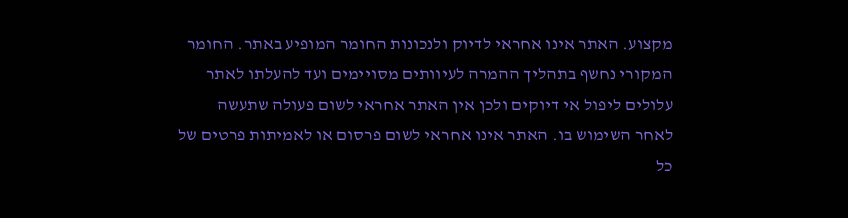מקצוע. האתר אינו אחראי לדיוק ולנכונות החומר המופיע באתר. החומר המקורי נחשף בתהליך ההמרה לעיוותים מסויימים ועד להעלתו לאתר עלולים ליפול אי דיוקים ולכן אין האתר אחראי לשום פעולה שתעשה לאחר השימוש בו. האתר אינו אחראי לשום פרסום או לאמיתות פרטים של כל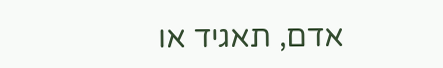אדם, תאגיד או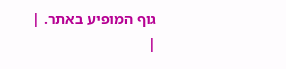גוף המופיע באתר. |
|